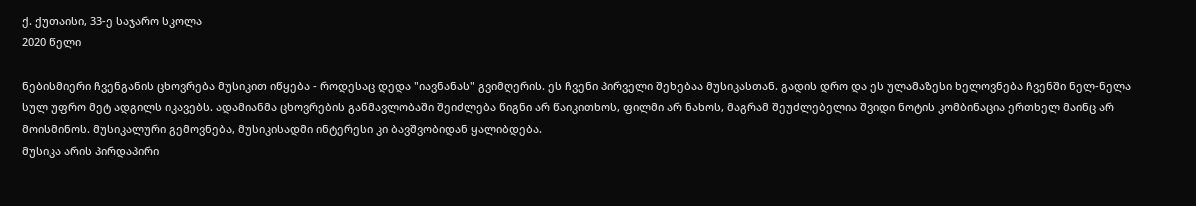ქ. ქუთაისი, 33-ე საჯარო სკოლა
2020 წელი

ნებისმიერი ჩვენგანის ცხოვრება მუსიკით იწყება - როდესაც დედა "იავნანას" გვიმღერის. ეს ჩვენი პირველი შეხებაა მუსიკასთან. გადის დრო და ეს ულამაზესი ხელოვნება ჩვენში ნელ-ნელა სულ უფრო მეტ ადგილს იკავებს. ადამიანმა ცხოვრების განმავლობაში შეიძლება წიგნი არ წაიკითხოს, ფილმი არ ნახოს, მაგრამ შეუძლებელია შვიდი ნოტის კომბინაცია ერთხელ მაინც არ მოისმინოს. მუსიკალური გემოვნება, მუსიკისადმი ინტერესი კი ბავშვობიდან ყალიბდება.
მუსიკა არის პირდაპირი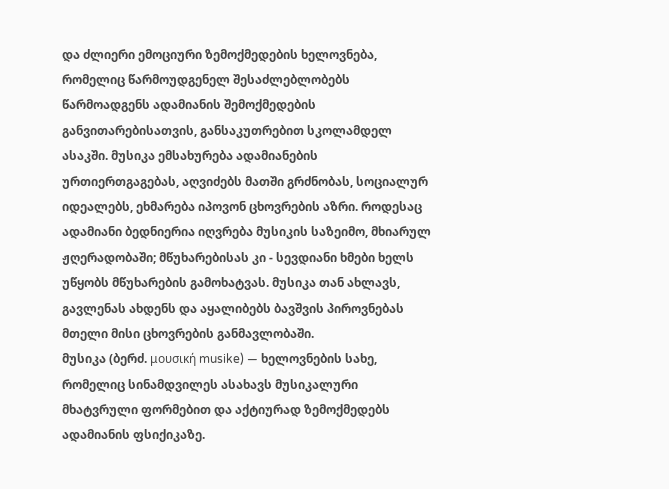და ძლიერი ემოციური ზემოქმედების ხელოვნება, რომელიც წარმოუდგენელ შესაძლებლობებს წარმოადგენს ადამიანის შემოქმედების განვითარებისათვის, განსაკუთრებით სკოლამდელ ასაკში. მუსიკა ემსახურება ადამიანების ურთიერთგაგებას, აღვიძებს მათში გრძნობას, სოციალურ იდეალებს, ეხმარება იპოვონ ცხოვრების აზრი. როდესაც ადამიანი ბედნიერია იღვრება მუსიკის საზეიმო, მხიარულ ჟღერადობაში; მწუხარებისას კი - სევდიანი ხმები ხელს უწყობს მწუხარების გამოხატვას. მუსიკა თან ახლავს, გავლენას ახდენს და აყალიბებს ბავშვის პიროვნებას მთელი მისი ცხოვრების განმავლობაში.
მუსიკა (ბერძ. μουσική musike) — ხელოვნების სახე, რომელიც სინამდვილეს ასახავს მუსიკალური მხატვრული ფორმებით და აქტიურად ზემოქმედებს ადამიანის ფსიქიკაზე.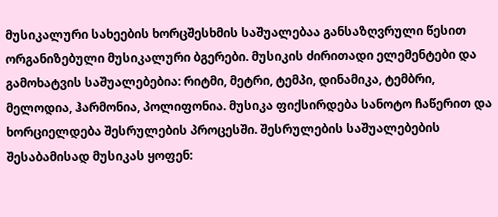მუსიკალური სახეების ხორცშესხმის საშუალებაა განსაზღვრული წესით ორგანიზებული მუსიკალური ბგერები. მუსიკის ძირითადი ელემენტები და გამოხატვის საშუალებებია: რიტმი, მეტრი, ტემპი, დინამიკა, ტემბრი, მელოდია, ჰარმონია, პოლიფონია. მუსიკა ფიქსირდება სანოტო ჩაწერით და ხორციელდება შესრულების პროცესში. შესრულების საშუალებების შესაბამისად მუსიკას ყოფენ: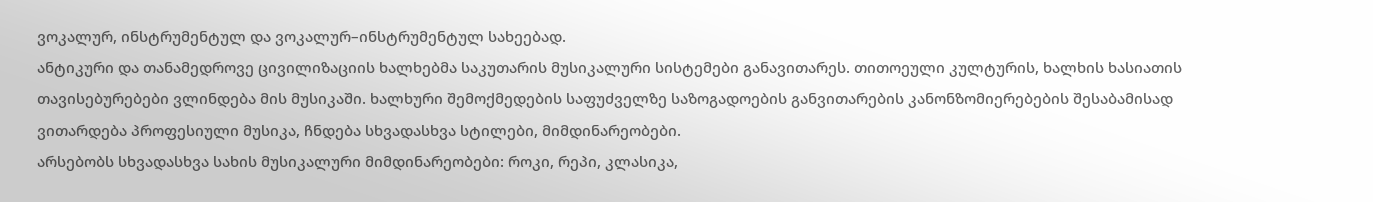ვოკალურ, ინსტრუმენტულ და ვოკალურ–ინსტრუმენტულ სახეებად.
ანტიკური და თანამედროვე ცივილიზაციის ხალხებმა საკუთარის მუსიკალური სისტემები განავითარეს. თითოეული კულტურის, ხალხის ხასიათის თავისებურებები ვლინდება მის მუსიკაში. ხალხური შემოქმედების საფუძველზე საზოგადოების განვითარების კანონზომიერებების შესაბამისად ვითარდება პროფესიული მუსიკა, ჩნდება სხვადასხვა სტილები, მიმდინარეობები.
არსებობს სხვადასხვა სახის მუსიკალური მიმდინარეობები: როკი, რეპი, კლასიკა,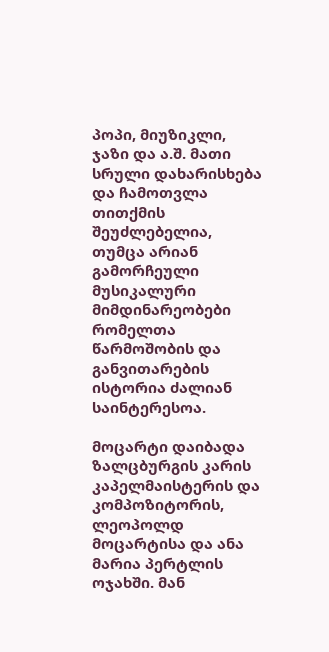პოპი, მიუზიკლი, ჯაზი და ა.შ. მათი სრული დახარისხება და ჩამოთვლა თითქმის შეუძლებელია, თუმცა არიან გამორჩეული მუსიკალური მიმდინარეობები რომელთა წარმოშობის და განვითარების ისტორია ძალიან საინტერესოა.

მოცარტი დაიბადა ზალცბურგის კარის კაპელმაისტერის და კომპოზიტორის, ლეოპოლდ მოცარტისა და ანა მარია პერტლის ოჯახში. მან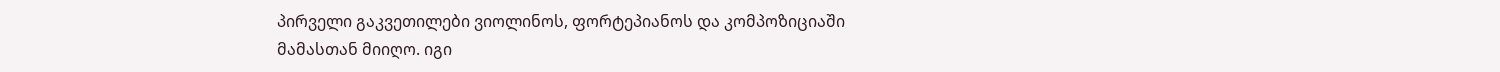პირველი გაკვეთილები ვიოლინოს, ფორტეპიანოს და კომპოზიციაში მამასთან მიიღო. იგი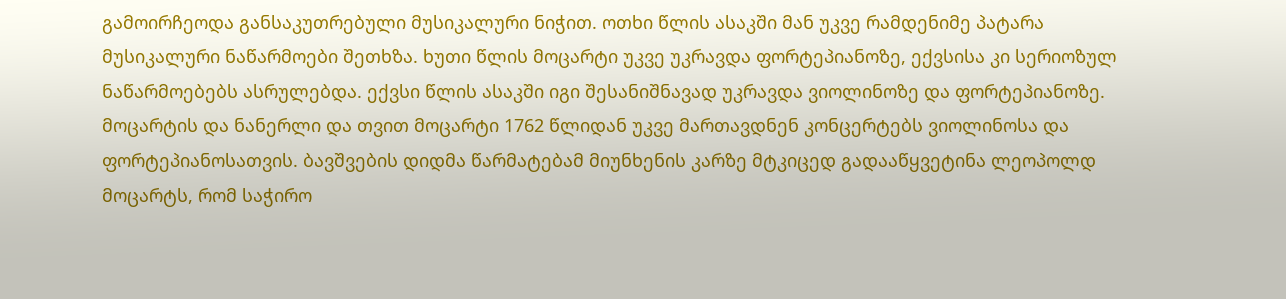გამოირჩეოდა განსაკუთრებული მუსიკალური ნიჭით. ოთხი წლის ასაკში მან უკვე რამდენიმე პატარა მუსიკალური ნაწარმოები შეთხზა. ხუთი წლის მოცარტი უკვე უკრავდა ფორტეპიანოზე, ექვსისა კი სერიოზულ ნაწარმოებებს ასრულებდა. ექვსი წლის ასაკში იგი შესანიშნავად უკრავდა ვიოლინოზე და ფორტეპიანოზე.
მოცარტის და ნანერლი და თვით მოცარტი 1762 წლიდან უკვე მართავდნენ კონცერტებს ვიოლინოსა და ფორტეპიანოსათვის. ბავშვების დიდმა წარმატებამ მიუნხენის კარზე მტკიცედ გადააწყვეტინა ლეოპოლდ მოცარტს, რომ საჭირო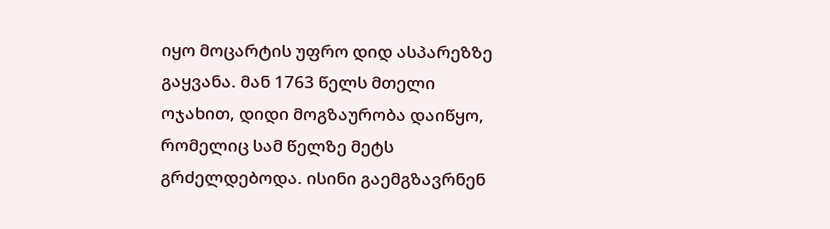იყო მოცარტის უფრო დიდ ასპარეზზე გაყვანა. მან 1763 წელს მთელი ოჯახით, დიდი მოგზაურობა დაიწყო, რომელიც სამ წელზე მეტს გრძელდებოდა. ისინი გაემგზავრნენ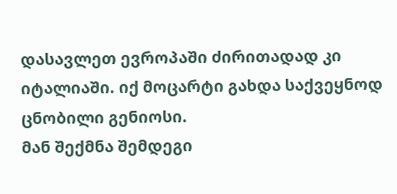დასავლეთ ევროპაში ძირითადად კი იტალიაში. იქ მოცარტი გახდა საქვეყნოდ ცნობილი გენიოსი.
მან შექმნა შემდეგი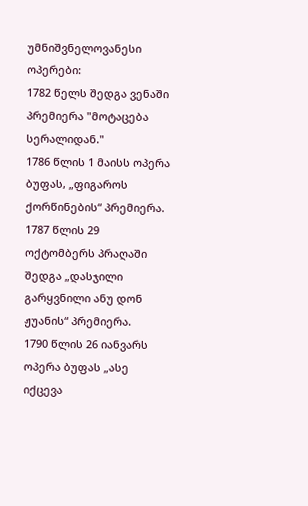უმნიშვნელოვანესი ოპერები:
1782 წელს შედგა ვენაში პრემიერა "მოტაცება სერალიდან."
1786 წლის 1 მაისს ოპერა ბუფას, „ფიგაროს ქორწინების“ პრემიერა.
1787 წლის 29 ოქტომბერს პრაღაში შედგა „დასჯილი გარყვნილი ანუ დონ ჟუანის“ პრემიერა.
1790 წლის 26 იანვარს ოპერა ბუფას „ასე იქცევა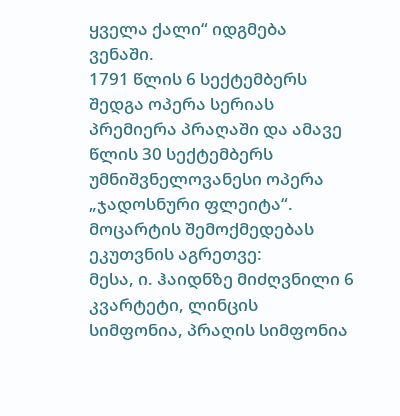ყველა ქალი“ იდგმება ვენაში.
1791 წლის 6 სექტემბერს შედგა ოპერა სერიას პრემიერა პრაღაში და ამავე წლის 30 სექტემბერს უმნიშვნელოვანესი ოპერა „ჯადოსნური ფლეიტა“.
მოცარტის შემოქმედებას ეკუთვნის აგრეთვე:
მესა, ი. ჰაიდნზე მიძღვნილი 6 კვარტეტი, ლინცის სიმფონია, პრაღის სიმფონია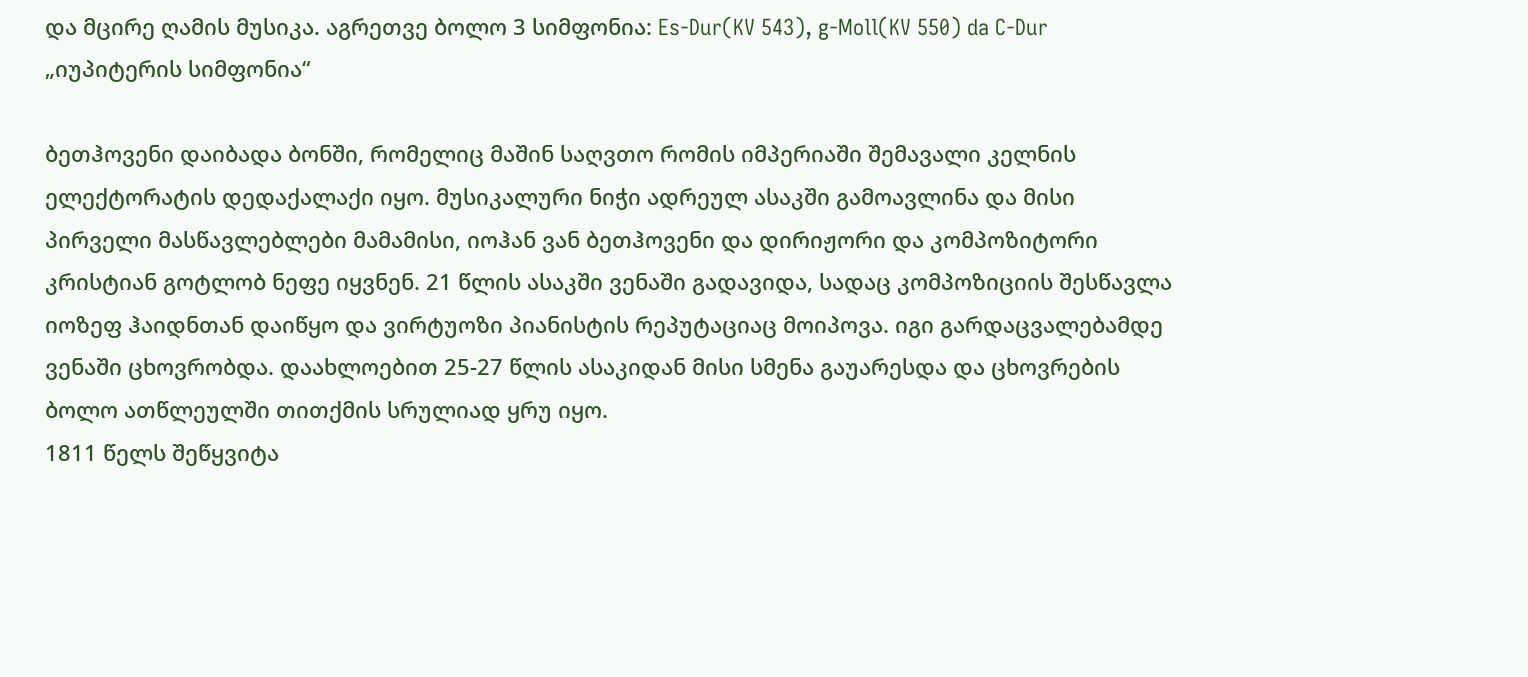და მცირე ღამის მუსიკა. აგრეთვე ბოლო 3 სიმფონია: Es-Dur(KV 543), g-Moll(KV 550) da C-Dur „იუპიტერის სიმფონია“

ბეთჰოვენი დაიბადა ბონში, რომელიც მაშინ საღვთო რომის იმპერიაში შემავალი კელნის ელექტორატის დედაქალაქი იყო. მუსიკალური ნიჭი ადრეულ ასაკში გამოავლინა და მისი პირველი მასწავლებლები მამამისი, იოჰან ვან ბეთჰოვენი და დირიჟორი და კომპოზიტორი კრისტიან გოტლობ ნეფე იყვნენ. 21 წლის ასაკში ვენაში გადავიდა, სადაც კომპოზიციის შესწავლა იოზეფ ჰაიდნთან დაიწყო და ვირტუოზი პიანისტის რეპუტაციაც მოიპოვა. იგი გარდაცვალებამდე ვენაში ცხოვრობდა. დაახლოებით 25-27 წლის ასაკიდან მისი სმენა გაუარესდა და ცხოვრების ბოლო ათწლეულში თითქმის სრულიად ყრუ იყო.
1811 წელს შეწყვიტა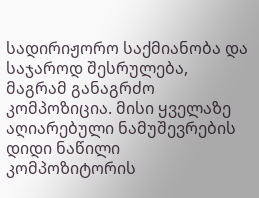სადირიჟორო საქმიანობა და საჯაროდ შესრულება, მაგრამ განაგრძო კომპოზიცია. მისი ყველაზე აღიარებული ნამუშევრების დიდი ნაწილი კომპოზიტორის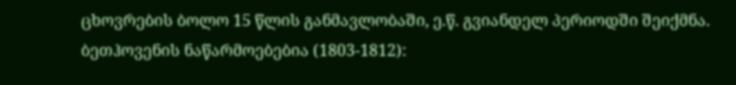ცხოვრების ბოლო 15 წლის განმავლობაში, ე.წ. გვიანდელ პერიოდში შეიქმნა.
ბეთჰოვენის ნაწარმოებებია (1803-1812):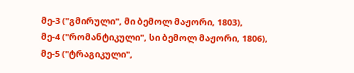მე-3 ("გმირული", მი ბემოლ მაჟორი, 1803),
მე-4 ("რომანტიკული", სი ბემოლ მაჟორი, 1806),
მე-5 ("ტრაგიკული",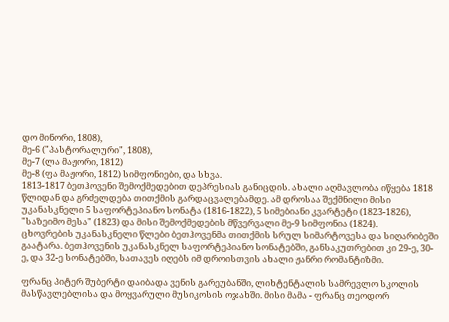დო მინორი, 1808),
მე-6 ("პასტორალური", 1808),
მე-7 (ლა მაჟორი, 1812)
მე-8 (ფა მაჟორი, 1812) სიმფონიები, და სხვა.
1813-1817 ბეთჰოვენი შემოქმედებით დეპრესიას განიცდის. ახალი აღმავლობა იწყება 1818 წლიდან და გრძელდება თითქმის გარდაცვალებამდე. ამ დროსაა შექმნილი მისი უკანასკნელი 5 საფორტეპიანო სონატა (1816-1822), 5 სიმებიანი კვარტეტი (1823-1826), "საზეიმო მესა" (1823) და მისი შემოქმედების მწვერვალი მე-9 სიმფონია (1824).
ცხოვრების უკანასკნელი წლები ბეთჰოვენმა თითქმის სრულ სიმარტოვესა და სიღარიბეში გაატარა. ბეთჰოვენის უკანასკნელ საფორტეპიანო სონატებში, განსაკუთრებით კი 29-ე, 30-ე, და 32-ე სონატებში, სათავეს იღებს იმ დროისთვის ახალი ჟანრი რომანტიზმი.

ფრანც პიტერ შუბერტი დაიბადა ვენის გარეუბანში, ლიხტენტალის სამრევლო სკოლის მასწავლებლისა და მოყვარული მუსიკოსის ოჯახში. მისი მამა - ფრანც თეოდორ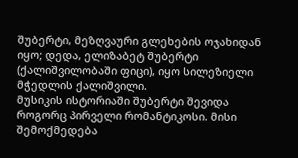შუბერტი, მეზღვაური გლეხების ოჯახიდან იყო; დედა, ელიზაბეტ შუბერტი (ქალიშვილობაში ფიცი), იყო სილეზიელი მჭედლის ქალიშვილი.
მუსიკის ისტორიაში შუბერტი შევიდა როგორც პირველი რომანტიკოსი. მისი შემოქმედება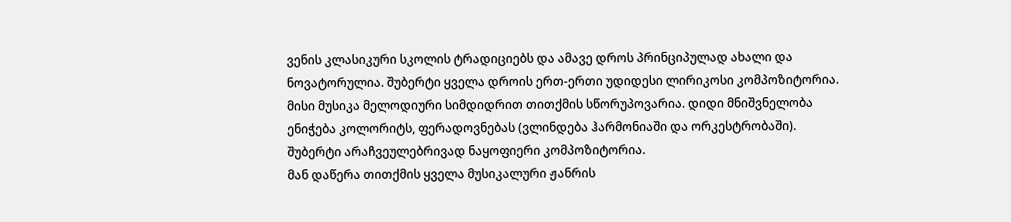ვენის კლასიკური სკოლის ტრადიციებს და ამავე დროს პრინციპულად ახალი და ნოვატორულია. შუბერტი ყველა დროის ერთ-ერთი უდიდესი ლირიკოსი კომპოზიტორია.
მისი მუსიკა მელოდიური სიმდიდრით თითქმის სწორუპოვარია. დიდი მნიშვნელობა ენიჭება კოლორიტს, ფერადოვნებას (ვლინდება ჰარმონიაში და ორკესტრობაში). შუბერტი არაჩვეულებრივად ნაყოფიერი კომპოზიტორია.
მან დაწერა თითქმის ყველა მუსიკალური ჟანრის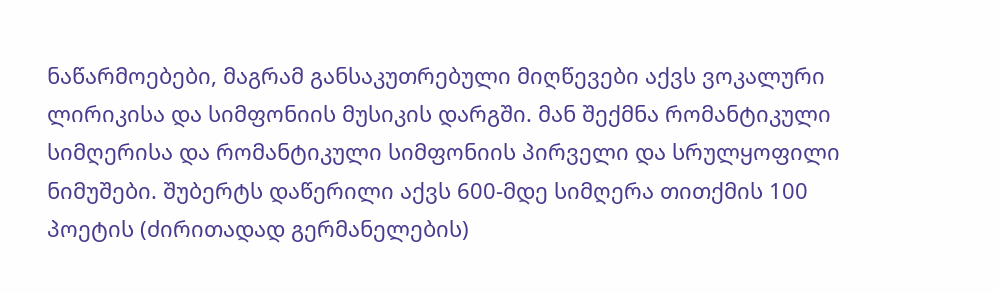ნაწარმოებები, მაგრამ განსაკუთრებული მიღწევები აქვს ვოკალური ლირიკისა და სიმფონიის მუსიკის დარგში. მან შექმნა რომანტიკული სიმღერისა და რომანტიკული სიმფონიის პირველი და სრულყოფილი ნიმუშები. შუბერტს დაწერილი აქვს 600-მდე სიმღერა თითქმის 100 პოეტის (ძირითადად გერმანელების)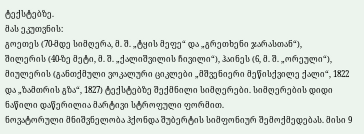ტექსტებზე.
მას ეკუთვნის:
გოეთეს (70-მდე სიმღერა, მ. შ. „ტყის მეფე“ და „გრეთხენი ჯარასთან“),
შილერის (40-ზე მეტი, მ. შ. „ქალიშვილის ჩივილი“), ჰაინეს (6, მ. შ. „ორეული“),
მიულერის (განთქმული ვოკალური ციკლები „მშვენიერი მეწისქვილე ქალი“, 1822 და „ზამთრის გზა“, 1827) ტექსტებზე შექმნილი სიმღერები. სიმღერების დიდი ნაწილი დაწერილია მარტივი სტროფული ფორმით.
ნოვატორული მნიშვნელობა ჰქონდა შუბერტის სიმფონიურ შემოქმედებას. მისი 9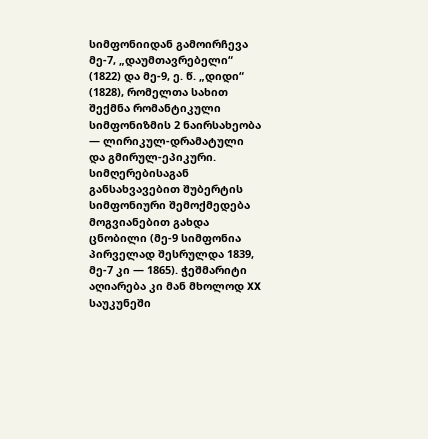სიმფონიიდან გამოირჩევა მე-7, „დაუმთავრებელი“ (1822) და მე-9, ე. წ. „დიდი“ (1828), რომელთა სახით შექმნა რომანტიკული სიმფონიზმის 2 ნაირსახეობა ― ლირიკულ-დრამატული და გმირულ-ეპიკური.
სიმღერებისაგან განსახვავებით შუბერტის სიმფონიური შემოქმედება მოგვიანებით გახდა ცნობილი (მე-9 სიმფონია პირველად შესრულდა 1839, მე-7 კი ― 1865). ჭეშმარიტი აღიარება კი მან მხოლოდ XX საუკუნეში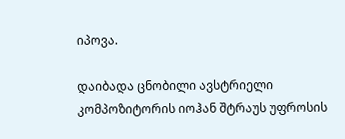იპოვა.

დაიბადა ცნობილი ავსტრიელი კომპოზიტორის იოჰან შტრაუს უფროსის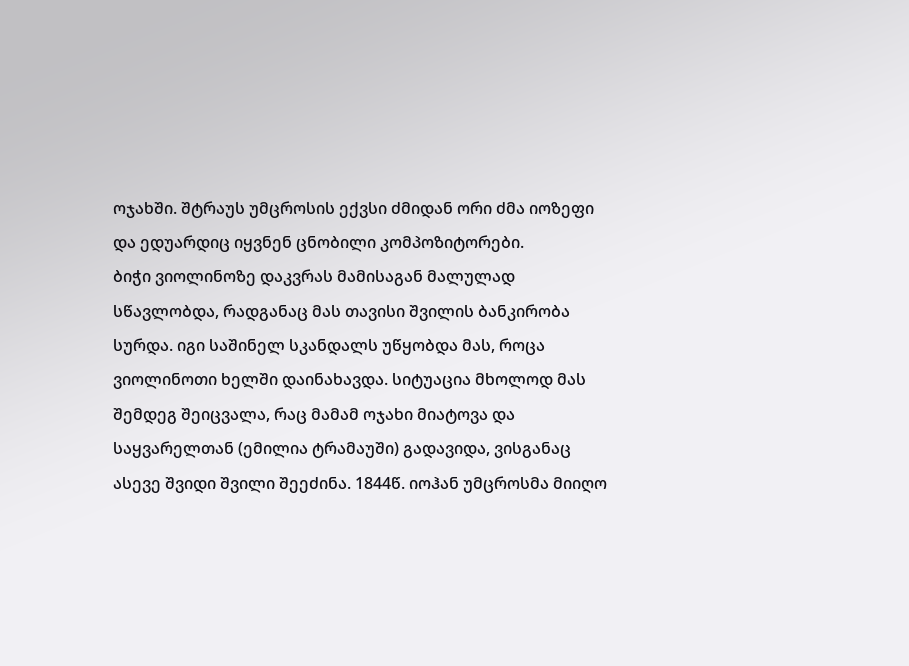ოჯახში. შტრაუს უმცროსის ექვსი ძმიდან ორი ძმა იოზეფი და ედუარდიც იყვნენ ცნობილი კომპოზიტორები.
ბიჭი ვიოლინოზე დაკვრას მამისაგან მალულად სწავლობდა, რადგანაც მას თავისი შვილის ბანკირობა სურდა. იგი საშინელ სკანდალს უწყობდა მას, როცა ვიოლინოთი ხელში დაინახავდა. სიტუაცია მხოლოდ მას შემდეგ შეიცვალა, რაც მამამ ოჯახი მიატოვა და საყვარელთან (ემილია ტრამაუში) გადავიდა, ვისგანაც ასევე შვიდი შვილი შეეძინა. 1844წ. იოჰან უმცროსმა მიიღო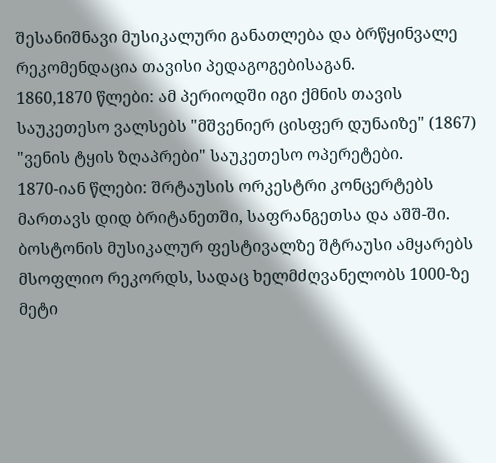შესანიშნავი მუსიკალური განათლება და ბრწყინვალე რეკომენდაცია თავისი პედაგოგებისაგან.
1860,1870 წლები: ამ პერიოდში იგი ქმნის თავის საუკეთესო ვალსებს "მშვენიერ ცისფერ დუნაიზე" (1867) "ვენის ტყის ზღაპრები" საუკეთესო ოპერეტები.
1870-იან წლები: შრტაუსის ორკესტრი კონცერტებს მართავს დიდ ბრიტანეთში, საფრანგეთსა და აშშ-ში. ბოსტონის მუსიკალურ ფესტივალზე შტრაუსი ამყარებს მსოფლიო რეკორდს, სადაც ხელმძღვანელობს 1000-ზე მეტი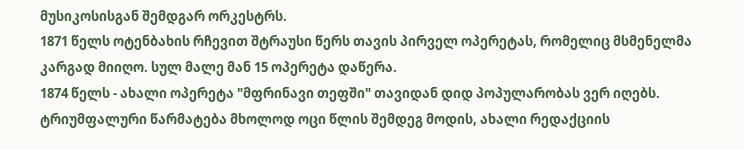მუსიკოსისგან შემდგარ ორკესტრს.
1871 წელს ოტენბახის რჩევით შტრაუსი წერს თავის პირველ ოპერეტას, რომელიც მსმენელმა კარგად მიიღო. სულ მალე მან 15 ოპერეტა დაწერა.
1874 წელს - ახალი ოპერეტა "მფრინავი თეფში" თავიდან დიდ პოპულარობას ვერ იღებს. ტრიუმფალური წარმატება მხოლოდ ოცი წლის შემდეგ მოდის, ახალი რედაქციის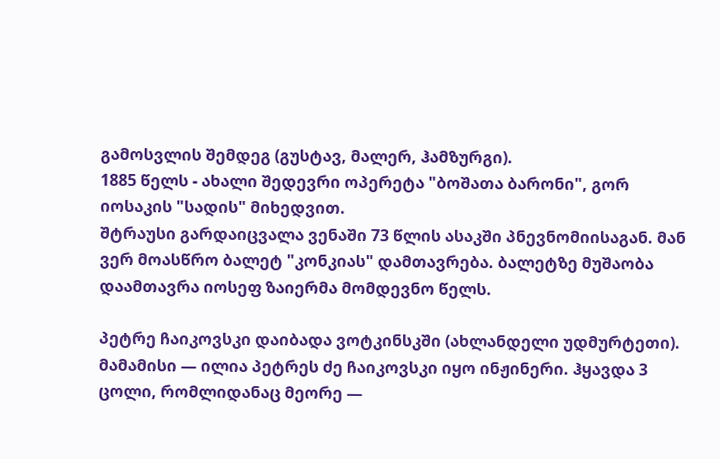გამოსვლის შემდეგ (გუსტავ, მალერ, ჰამზურგი).
1885 წელს - ახალი შედევრი ოპერეტა "ბოშათა ბარონი", გორ იოსაკის "სადის" მიხედვით.
შტრაუსი გარდაიცვალა ვენაში 73 წლის ასაკში პნევნომიისაგან. მან ვერ მოასწრო ბალეტ "კონკიას" დამთავრება. ბალეტზე მუშაობა დაამთავრა იოსეფ ზაიერმა მომდევნო წელს.

პეტრე ჩაიკოვსკი დაიბადა ვოტკინსკში (ახლანდელი უდმურტეთი). მამამისი — ილია პეტრეს ძე ჩაიკოვსკი იყო ინჟინერი. ჰყავდა 3 ცოლი, რომლიდანაც მეორე —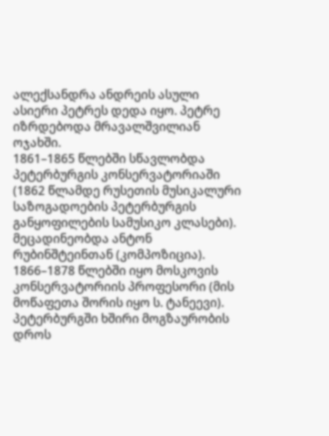ალექსანდრა ანდრეის ასული ასიერი პეტრეს დედა იყო. პეტრე იზრდებოდა მრავალშვილიან ოჯახში.
1861–1865 წლებში სწავლობდა პეტერბურგის კონსერვატორიაში (1862 წლამდე რუსეთის მუსიკალური საზოგადოების პეტერბურგის განყოფილების სამუსიკო კლასები). მეცადინეობდა ანტონ რუბინშტეინთან (კომპოზიცია). 1866–1878 წლებში იყო მოსკოვის კონსერვატორიის პროფესორი (მის მოწაფეთა შორის იყო ს. ტანეევი). პეტერბურგში ხშირი მოგზაურობის დროს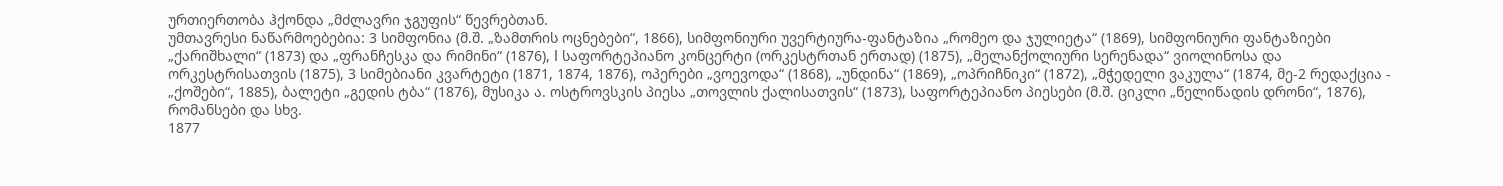ურთიერთობა ჰქონდა „მძლავრი ჯგუფის“ წევრებთან.
უმთავრესი ნაწარმოებებია: 3 სიმფონია (მ.შ. „ზამთრის ოცნებები“, 1866), სიმფონიური უვერტიურა-ფანტაზია „რომეო და ჯულიეტა“ (1869), სიმფონიური ფანტაზიები „ქარიშხალი“ (1873) და „ფრანჩესკა და რიმინი“ (1876), I საფორტეპიანო კონცერტი (ორკესტრთან ერთად) (1875), „მელანქოლიური სერენადა“ ვიოლინოსა და ორკესტრისათვის (1875), 3 სიმებიანი კვარტეტი (1871, 1874, 1876), ოპერები „ვოევოდა“ (1868), „უნდინა“ (1869), „ოპრიჩნიკი“ (1872), „მჭედელი ვაკულა“ (1874, მე-2 რედაქცია - „ქოშები“, 1885), ბალეტი „გედის ტბა“ (1876), მუსიკა ა. ოსტროვსკის პიესა „თოვლის ქალისათვის“ (1873), საფორტეპიანო პიესები (მ.შ. ციკლი „წელიწადის დრონი“, 1876), რომანსები და სხვ.
1877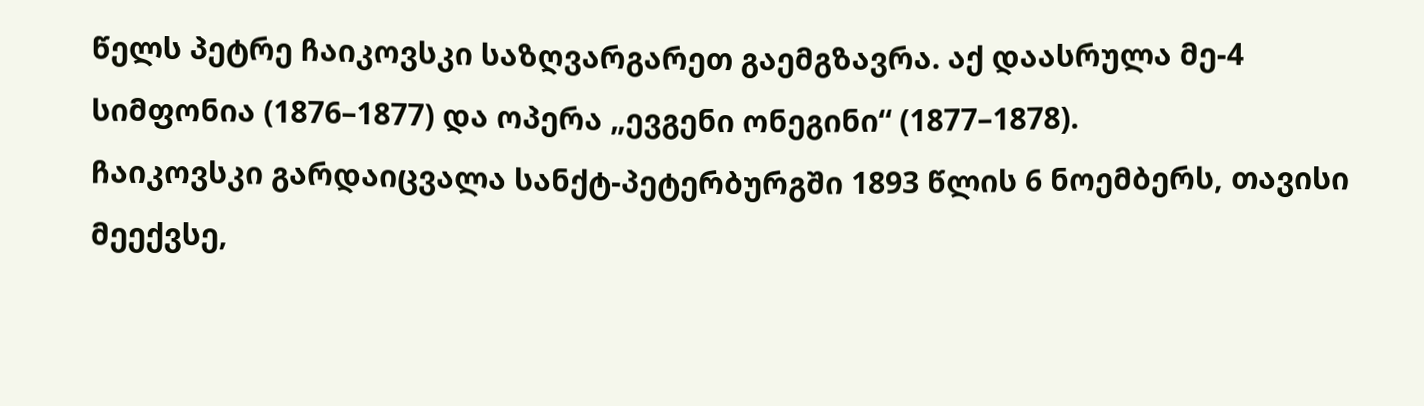წელს პეტრე ჩაიკოვსკი საზღვარგარეთ გაემგზავრა. აქ დაასრულა მე-4 სიმფონია (1876–1877) და ოპერა „ევგენი ონეგინი“ (1877–1878).
ჩაიკოვსკი გარდაიცვალა სანქტ-პეტერბურგში 1893 წლის 6 ნოემბერს, თავისი მეექვსე,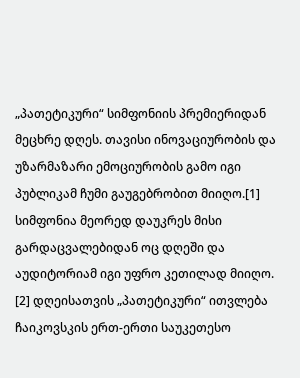„პათეტიკური“ სიმფონიის პრემიერიდან მეცხრე დღეს. თავისი ინოვაციურობის და უზარმაზარი ემოციურობის გამო იგი პუბლიკამ ჩუმი გაუგებრობით მიიღო.[1] სიმფონია მეორედ დაუკრეს მისი გარდაცვალებიდან ოც დღეში და აუდიტორიამ იგი უფრო კეთილად მიიღო. [2] დღეისათვის „პათეტიკური“ ითვლება ჩაიკოვსკის ერთ-ერთი საუკეთესო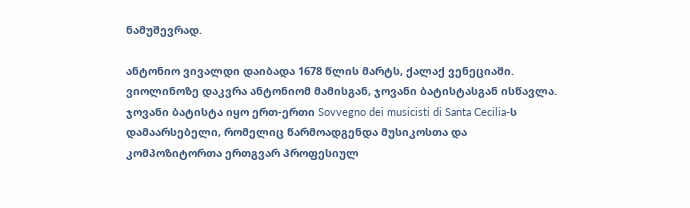ნამუშევრად.

ანტონიო ვივალდი დაიბადა 1678 წლის მარტს, ქალაქ ვენეციაში. ვიოლინოზე დაკვრა ანტონიომ მამისგან, ჯოვანი ბატისტასგან ისწავლა. ჯოვანი ბატისტა იყო ერთ-ერთი Sovvegno dei musicisti di Santa Cecilia-ს დამაარსებელი, რომელიც წარმოადგენდა მუსიკოსთა და კომპოზიტორთა ერთგვარ პროფესიულ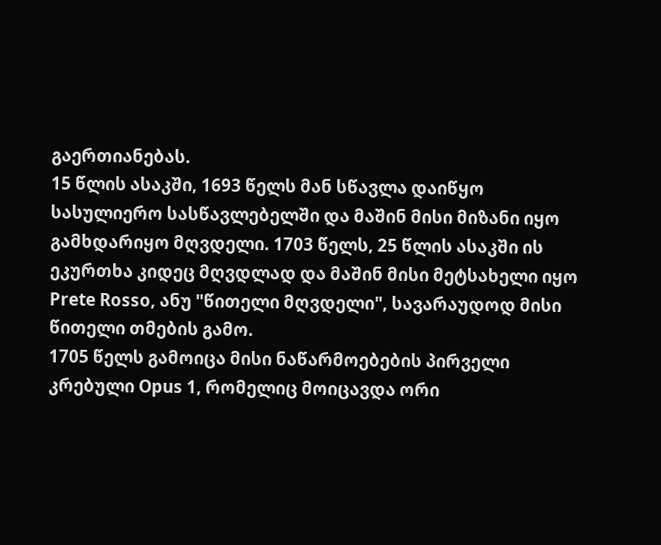გაერთიანებას.
15 წლის ასაკში, 1693 წელს მან სწავლა დაიწყო სასულიერო სასწავლებელში და მაშინ მისი მიზანი იყო გამხდარიყო მღვდელი. 1703 წელს, 25 წლის ასაკში ის ეკურთხა კიდეც მღვდლად და მაშინ მისი მეტსახელი იყო Prete Rosso, ანუ "წითელი მღვდელი", სავარაუდოდ მისი წითელი თმების გამო.
1705 წელს გამოიცა მისი ნაწარმოებების პირველი კრებული Opus 1, რომელიც მოიცავდა ორი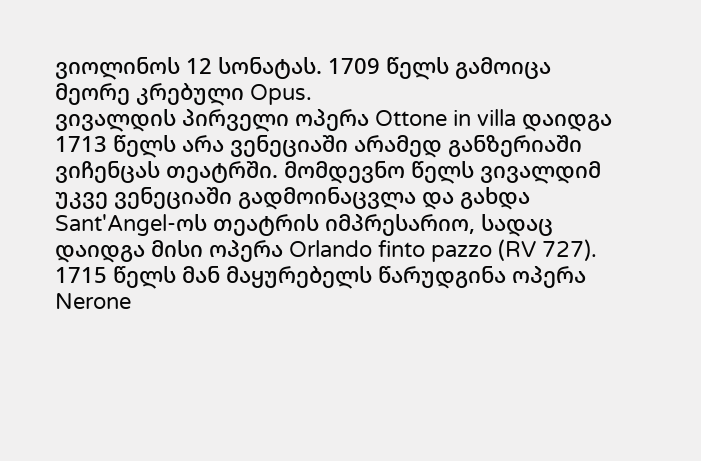ვიოლინოს 12 სონატას. 1709 წელს გამოიცა მეორე კრებული Opus.
ვივალდის პირველი ოპერა Ottone in villa დაიდგა 1713 წელს არა ვენეციაში არამედ განზერიაში ვიჩენცას თეატრში. მომდევნო წელს ვივალდიმ უკვე ვენეციაში გადმოინაცვლა და გახდა Sant'Angel-ოს თეატრის იმპრესარიო, სადაც დაიდგა მისი ოპერა Orlando finto pazzo (RV 727).
1715 წელს მან მაყურებელს წარუდგინა ოპერა Nerone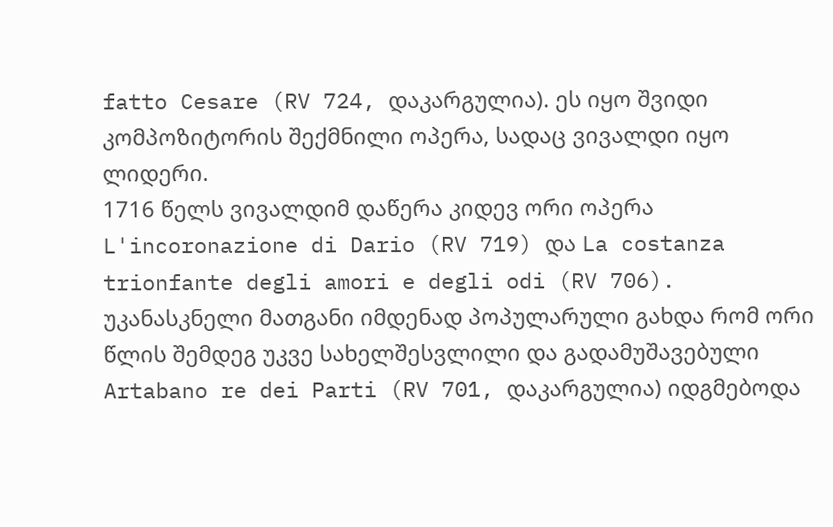fatto Cesare (RV 724, დაკარგულია). ეს იყო შვიდი კომპოზიტორის შექმნილი ოპერა, სადაც ვივალდი იყო ლიდერი.
1716 წელს ვივალდიმ დაწერა კიდევ ორი ოპერა L'incoronazione di Dario (RV 719) და La costanza trionfante degli amori e degli odi (RV 706). უკანასკნელი მათგანი იმდენად პოპულარული გახდა რომ ორი წლის შემდეგ უკვე სახელშესვლილი და გადამუშავებული Artabano re dei Parti (RV 701, დაკარგულია) იდგმებოდა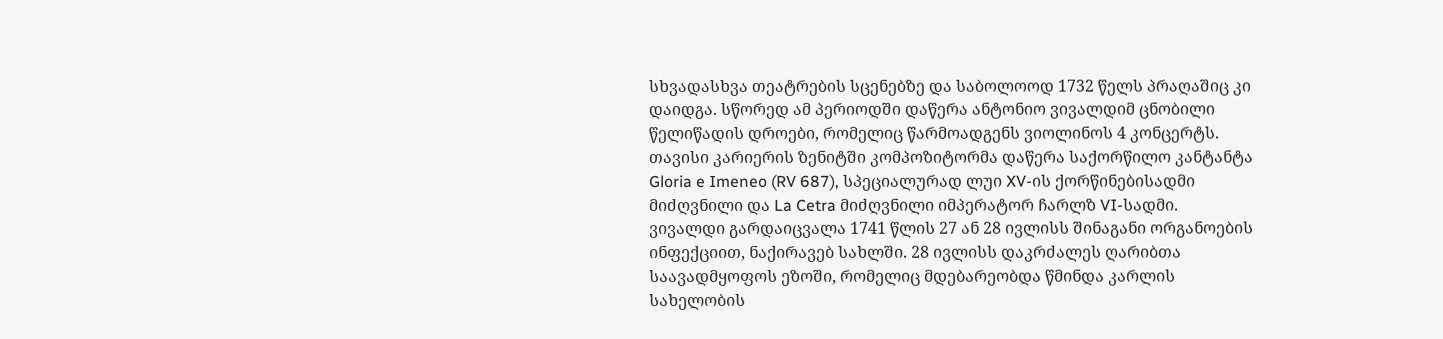სხვადასხვა თეატრების სცენებზე და საბოლოოდ 1732 წელს პრაღაშიც კი დაიდგა. სწორედ ამ პერიოდში დაწერა ანტონიო ვივალდიმ ცნობილი წელიწადის დროები, რომელიც წარმოადგენს ვიოლინოს 4 კონცერტს.
თავისი კარიერის ზენიტში კომპოზიტორმა დაწერა საქორწილო კანტანტა Gloria e Imeneo (RV 687), სპეციალურად ლუი XV-ის ქორწინებისადმი მიძღვნილი და La Cetra მიძღვნილი იმპერატორ ჩარლზ VI-სადმი.
ვივალდი გარდაიცვალა 1741 წლის 27 ან 28 ივლისს შინაგანი ორგანოების ინფექციით, ნაქირავებ სახლში. 28 ივლისს დაკრძალეს ღარიბთა საავადმყოფოს ეზოში, რომელიც მდებარეობდა წმინდა კარლის სახელობის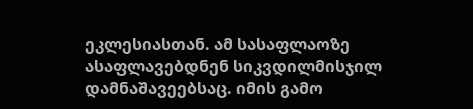ეკლესიასთან. ამ სასაფლაოზე ასაფლავებდნენ სიკვდილმისჯილ დამნაშავეებსაც. იმის გამო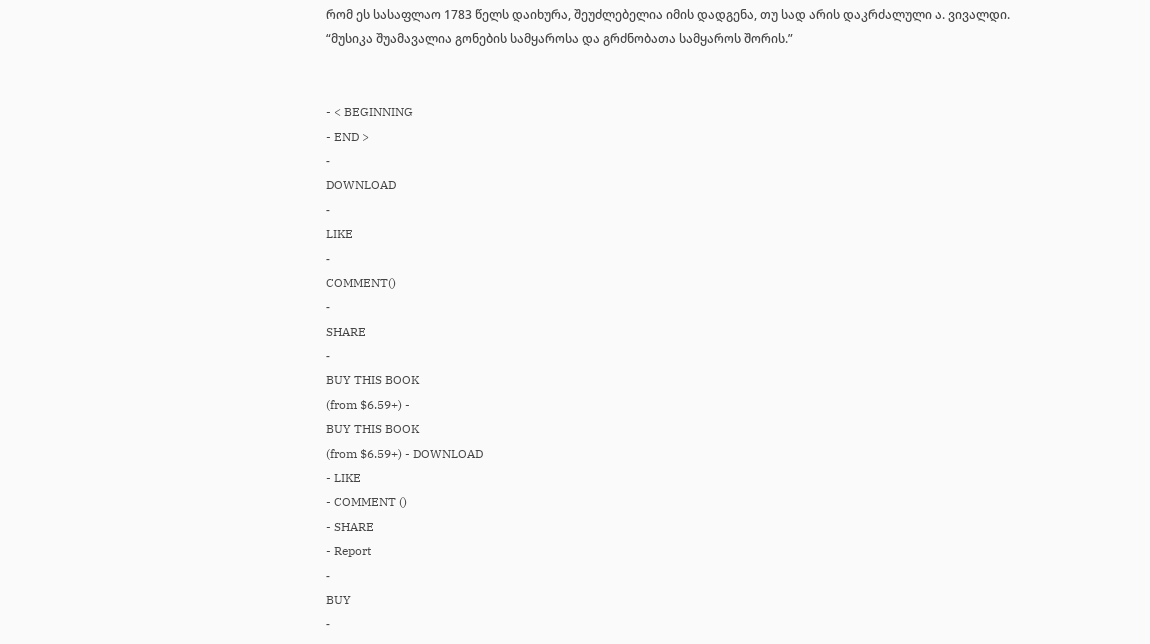რომ ეს სასაფლაო 1783 წელს დაიხურა, შეუძლებელია იმის დადგენა, თუ სად არის დაკრძალული ა. ვივალდი.
“მუსიკა შუამავალია გონების სამყაროსა და გრძნობათა სამყაროს შორის.”


- < BEGINNING
- END >
-
DOWNLOAD
-
LIKE
-
COMMENT()
-
SHARE
-
BUY THIS BOOK
(from $6.59+) -
BUY THIS BOOK
(from $6.59+) - DOWNLOAD
- LIKE
- COMMENT ()
- SHARE
- Report
-
BUY
-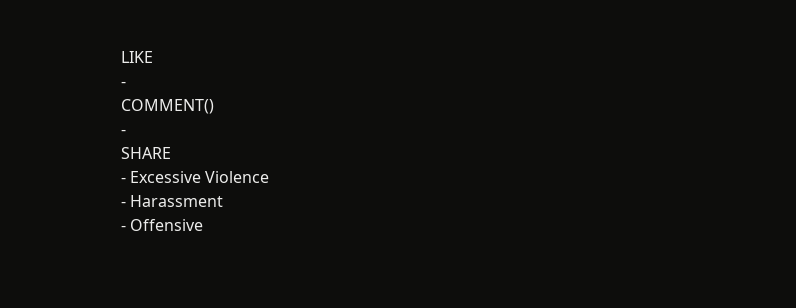LIKE
-
COMMENT()
-
SHARE
- Excessive Violence
- Harassment
- Offensive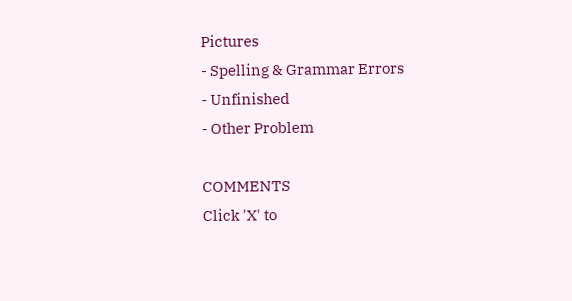Pictures
- Spelling & Grammar Errors
- Unfinished
- Other Problem

COMMENTS
Click 'X' to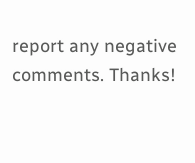report any negative comments. Thanks!